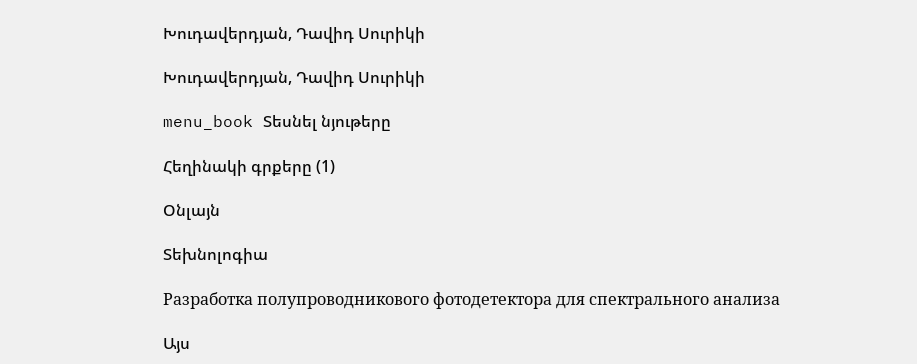Խուդավերդյան, Դավիդ Սուրիկի

Խուդավերդյան, Դավիդ Սուրիկի

menu_book Տեսնել նյութերը

Հեղինակի գրքերը (1)

Օնլայն

Տեխնոլոգիա

Разработка полупроводникового фотодетектора для спектрального анализа

Այս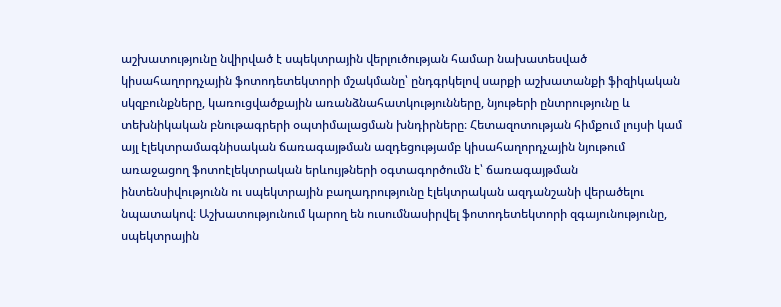աշխատությունը նվիրված է սպեկտրային վերլուծության համար նախատեսված կիսահաղորդչային ֆոտոդետեկտորի մշակմանը՝ ընդգրկելով սարքի աշխատանքի ֆիզիկական սկզբունքները, կառուցվածքային առանձնահատկությունները, նյութերի ընտրությունը և տեխնիկական բնութագրերի օպտիմալացման խնդիրները։ Հետազոտության հիմքում լույսի կամ այլ էլեկտրամագնիսական ճառագայթման ազդեցությամբ կիսահաղորդչային նյութում առաջացող ֆոտոէլեկտրական երևույթների օգտագործումն է՝ ճառագայթման ինտենսիվությունն ու սպեկտրային բաղադրությունը էլեկտրական ազդանշանի վերածելու նպատակով։ Աշխատությունում կարող են ուսումնասիրվել ֆոտոդետեկտորի զգայունությունը, սպեկտրային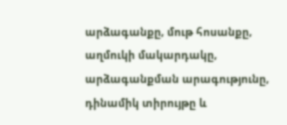արձագանքը, մութ հոսանքը, աղմուկի մակարդակը, արձագանքման արագությունը, դինամիկ տիրույթը և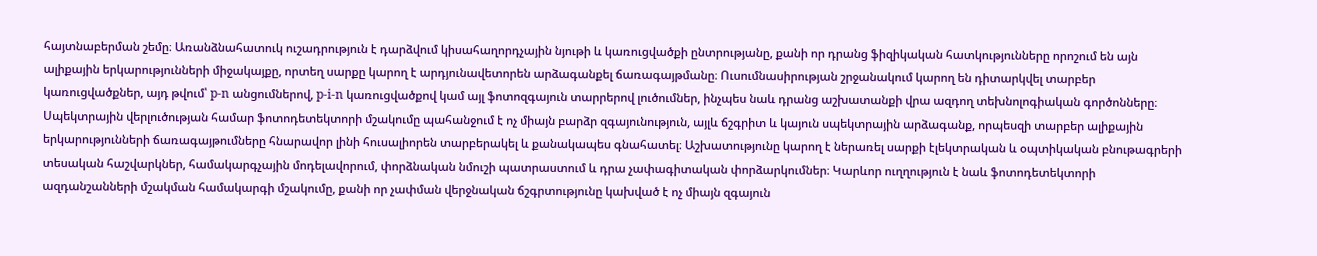հայտնաբերման շեմը։ Առանձնահատուկ ուշադրություն է դարձվում կիսահաղորդչային նյութի և կառուցվածքի ընտրությանը, քանի որ դրանց ֆիզիկական հատկությունները որոշում են այն ալիքային երկարությունների միջակայքը, որտեղ սարքը կարող է արդյունավետորեն արձագանքել ճառագայթմանը։ Ուսումնասիրության շրջանակում կարող են դիտարկվել տարբեր կառուցվածքներ, այդ թվում՝ p-n անցումներով, p-i-n կառուցվածքով կամ այլ ֆոտոզգայուն տարրերով լուծումներ, ինչպես նաև դրանց աշխատանքի վրա ազդող տեխնոլոգիական գործոնները։ Սպեկտրային վերլուծության համար ֆոտոդետեկտորի մշակումը պահանջում է ոչ միայն բարձր զգայունություն, այլև ճշգրիտ և կայուն սպեկտրային արձագանք, որպեսզի տարբեր ալիքային երկարությունների ճառագայթումները հնարավոր լինի հուսալիորեն տարբերակել և քանակապես գնահատել։ Աշխատությունը կարող է ներառել սարքի էլեկտրական և օպտիկական բնութագրերի տեսական հաշվարկներ, համակարգչային մոդելավորում, փորձնական նմուշի պատրաստում և դրա չափագիտական փորձարկումներ։ Կարևոր ուղղություն է նաև ֆոտոդետեկտորի ազդանշանների մշակման համակարգի մշակումը, քանի որ չափման վերջնական ճշգրտությունը կախված է ոչ միայն զգայուն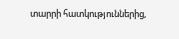տարրի հատկություններից,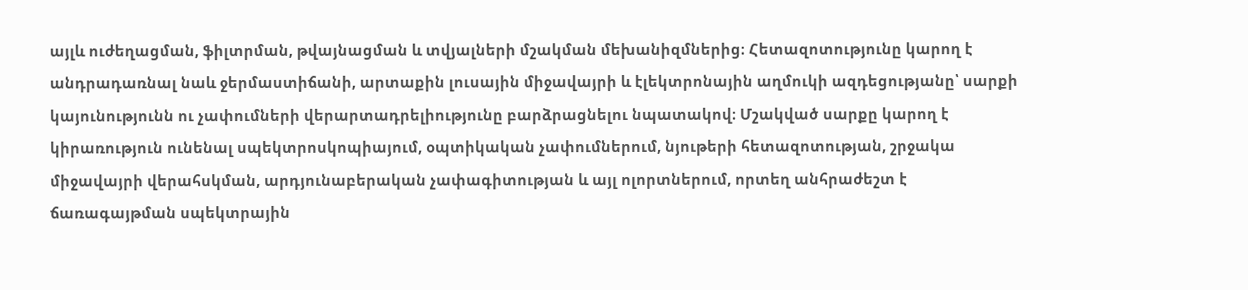այլև ուժեղացման, ֆիլտրման, թվայնացման և տվյալների մշակման մեխանիզմներից։ Հետազոտությունը կարող է անդրադառնալ նաև ջերմաստիճանի, արտաքին լուսային միջավայրի և էլեկտրոնային աղմուկի ազդեցությանը՝ սարքի կայունությունն ու չափումների վերարտադրելիությունը բարձրացնելու նպատակով։ Մշակված սարքը կարող է կիրառություն ունենալ սպեկտրոսկոպիայում, օպտիկական չափումներում, նյութերի հետազոտության, շրջակա միջավայրի վերահսկման, արդյունաբերական չափագիտության և այլ ոլորտներում, որտեղ անհրաժեշտ է ճառագայթման սպեկտրային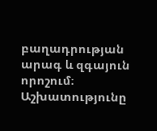բաղադրության արագ և զգայուն որոշում։ Աշխատությունը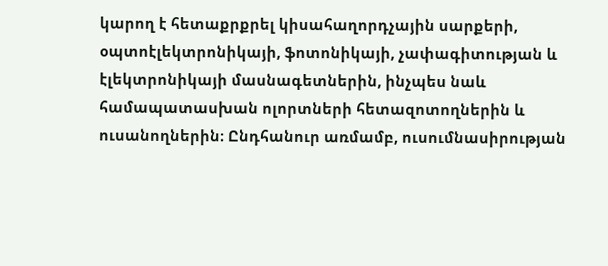կարող է հետաքրքրել կիսահաղորդչային սարքերի, օպտոէլեկտրոնիկայի, ֆոտոնիկայի, չափագիտության և էլեկտրոնիկայի մասնագետներին, ինչպես նաև համապատասխան ոլորտների հետազոտողներին և ուսանողներին։ Ընդհանուր առմամբ, ուսումնասիրության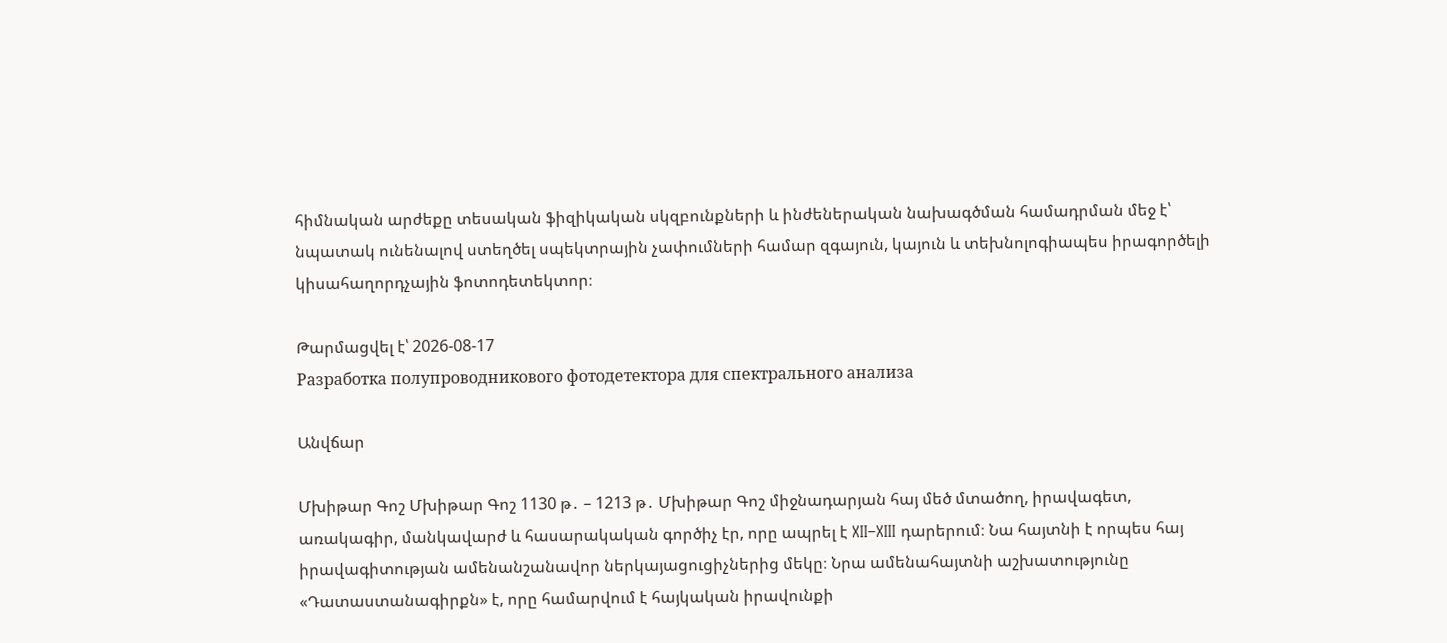հիմնական արժեքը տեսական ֆիզիկական սկզբունքների և ինժեներական նախագծման համադրման մեջ է՝ նպատակ ունենալով ստեղծել սպեկտրային չափումների համար զգայուն, կայուն և տեխնոլոգիապես իրագործելի կիսահաղորդչային ֆոտոդետեկտոր։

Թարմացվել է՝ 2026-08-17
Разработка полупроводникового фотодетектора для спектрального анализа

Անվճար

Մխիթար Գոշ Մխիթար Գոշ 1130 թ․ – 1213 թ․ Մխիթար Գոշ միջնադարյան հայ մեծ մտածող, իրավագետ, առակագիր, մանկավարժ և հասարակական գործիչ էր, որը ապրել է XII–XIII դարերում։ Նա հայտնի է որպես հայ իրավագիտության ամենանշանավոր ներկայացուցիչներից մեկը։ Նրա ամենահայտնի աշխատությունը «Դատաստանագիրքն» է, որը համարվում է հայկական իրավունքի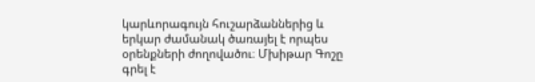կարևորագույն հուշարձաններից և երկար ժամանակ ծառայել է որպես օրենքների ժողովածու։ Մխիթար Գոշը գրել է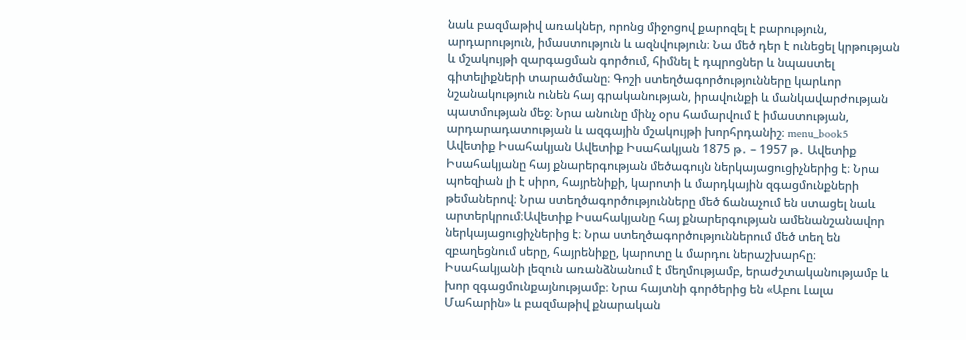նաև բազմաթիվ առակներ, որոնց միջոցով քարոզել է բարություն, արդարություն, իմաստություն և ազնվություն։ Նա մեծ դեր է ունեցել կրթության և մշակույթի զարգացման գործում, հիմնել է դպրոցներ և նպաստել գիտելիքների տարածմանը։ Գոշի ստեղծագործությունները կարևոր նշանակություն ունեն հայ գրականության, իրավունքի և մանկավարժության պատմության մեջ։ Նրա անունը մինչ օրս համարվում է իմաստության, արդարադատության և ազգային մշակույթի խորհրդանիշ։ menu_book5 Ավետիք Իսահակյան Ավետիք Իսահակյան 1875 թ․ – 1957 թ․ Ավետիք Իսահակյանը հայ քնարերգության մեծագույն ներկայացուցիչներից է։ Նրա պոեզիան լի է սիրո, հայրենիքի, կարոտի և մարդկային զգացմունքների թեմաներով։ Նրա ստեղծագործությունները մեծ ճանաչում են ստացել նաև արտերկրում։Ավետիք Իսահակյանը հայ քնարերգության ամենանշանավոր ներկայացուցիչներից է։ Նրա ստեղծագործություններում մեծ տեղ են զբաղեցնում սերը, հայրենիքը, կարոտը և մարդու ներաշխարհը։ Իսահակյանի լեզուն առանձնանում է մեղմությամբ, երաժշտականությամբ և խոր զգացմունքայնությամբ։ Նրա հայտնի գործերից են «Աբու Լալա Մահարին» և բազմաթիվ քնարական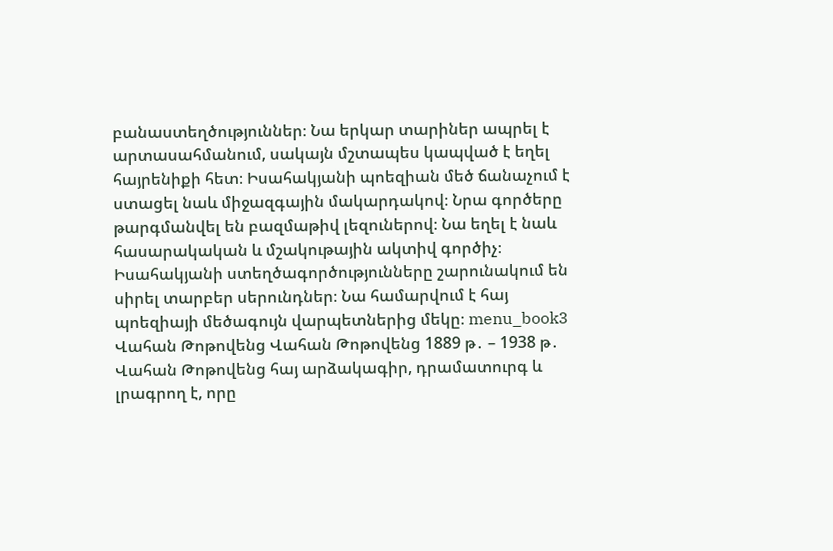բանաստեղծություններ։ Նա երկար տարիներ ապրել է արտասահմանում, սակայն մշտապես կապված է եղել հայրենիքի հետ։ Իսահակյանի պոեզիան մեծ ճանաչում է ստացել նաև միջազգային մակարդակով։ Նրա գործերը թարգմանվել են բազմաթիվ լեզուներով։ Նա եղել է նաև հասարակական և մշակութային ակտիվ գործիչ։ Իսահակյանի ստեղծագործությունները շարունակում են սիրել տարբեր սերունդներ։ Նա համարվում է հայ պոեզիայի մեծագույն վարպետներից մեկը։ menu_book3 Վահան Թոթովենց Վահան Թոթովենց 1889 թ․ – 1938 թ․ Վահան Թոթովենց հայ արձակագիր, դրամատուրգ և լրագրող է, որը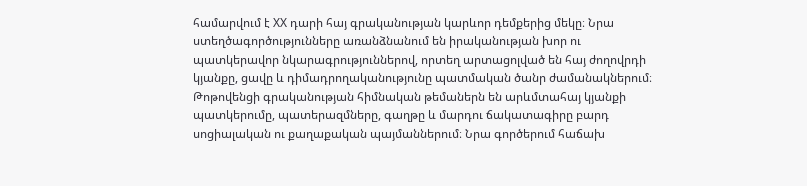համարվում է XX դարի հայ գրականության կարևոր դեմքերից մեկը։ Նրա ստեղծագործությունները առանձնանում են իրականության խոր ու պատկերավոր նկարագրություններով, որտեղ արտացոլված են հայ ժողովրդի կյանքը, ցավը և դիմադրողականությունը պատմական ծանր ժամանակներում։ Թոթովենցի գրականության հիմնական թեմաներն են արևմտահայ կյանքի պատկերումը, պատերազմները, գաղթը և մարդու ճակատագիրը բարդ սոցիալական ու քաղաքական պայմաններում։ Նրա գործերում հաճախ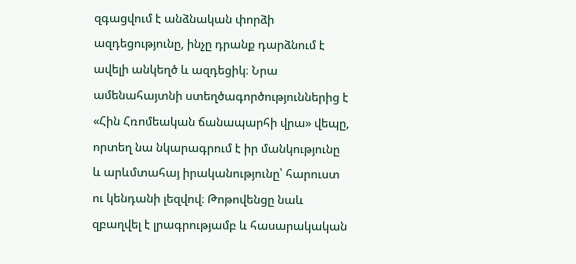զգացվում է անձնական փորձի ազդեցությունը, ինչը դրանք դարձնում է ավելի անկեղծ և ազդեցիկ։ Նրա ամենահայտնի ստեղծագործություններից է «Հին Հռոմեական ճանապարհի վրա» վեպը, որտեղ նա նկարագրում է իր մանկությունը և արևմտահայ իրականությունը՝ հարուստ ու կենդանի լեզվով։ Թոթովենցը նաև զբաղվել է լրագրությամբ և հասարակական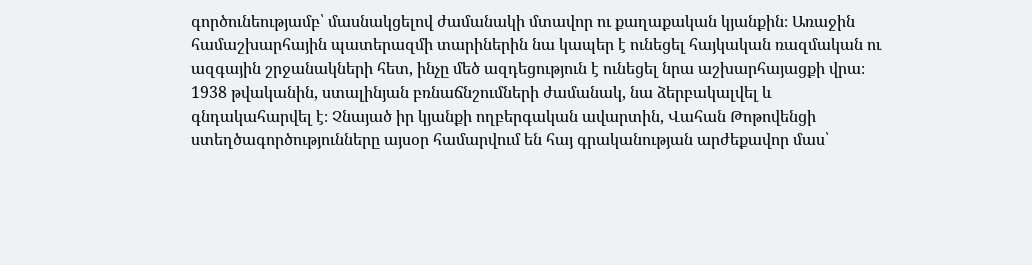գործունեությամբ՝ մասնակցելով ժամանակի մտավոր ու քաղաքական կյանքին։ Առաջին համաշխարհային պատերազմի տարիներին նա կապեր է ունեցել հայկական ռազմական ու ազգային շրջանակների հետ, ինչը մեծ ազդեցություն է ունեցել նրա աշխարհայացքի վրա։ 1938 թվականին, ստալինյան բռնաճնշումների ժամանակ, նա ձերբակալվել և գնդակահարվել է։ Չնայած իր կյանքի ողբերգական ավարտին, Վահան Թոթովենցի ստեղծագործությունները այսօր համարվում են հայ գրականության արժեքավոր մաս՝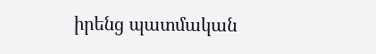իրենց պատմական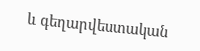և գեղարվեստական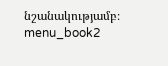նշանակությամբ։ menu_book2